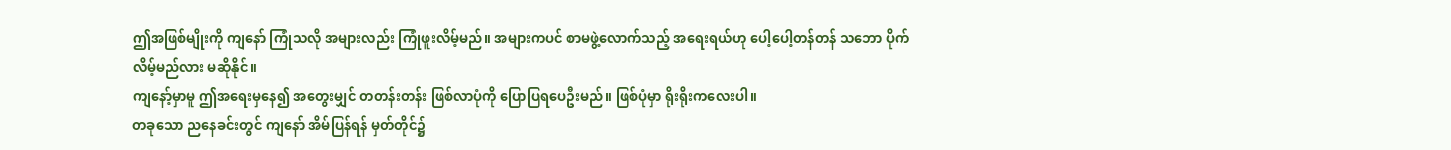ဤအဖြစ်မျိုးကို ကျနော် ကြုံသလို အများလည်း ကြုံဖူးလိမ့်မည်။ အများကပင် စာမဖွဲ့လောက်သည့် အရေးရယ်ဟု ပေါ့ပေါ့တန်တန် သဘော ပိုက်လိမ့်မည်လား မဆိုနိုင်။
ကျနော့်မှာမူ ဤအရေးမှနေ၍ အတွေးမျှင် တတန်းတန်း ဖြစ်လာပုံကို ပြောပြရပေဦးမည်။ ဖြစ်ပုံမှာ ရိုးရိုးကလေးပါ။
တခုသော ညနေခင်းတွင် ကျနော် အိမ်ပြန်ရန် မှတ်တိုင်၌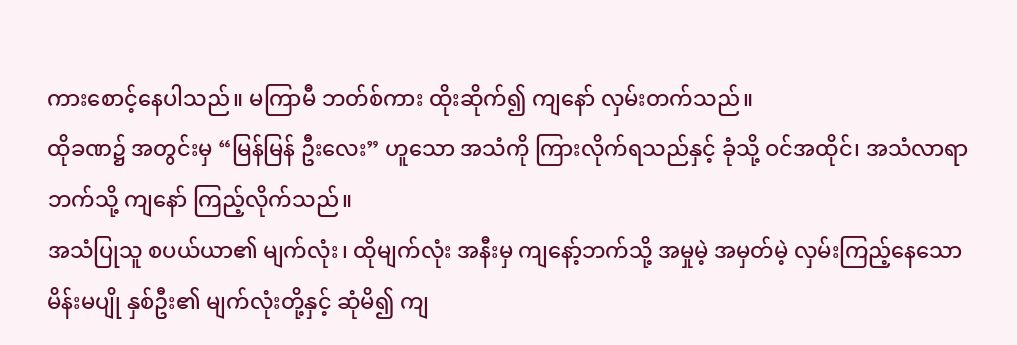ကားစောင့်နေပါသည်။ မကြာမီ ဘတ်စ်ကား ထိုးဆိုက်၍ ကျနော် လှမ်းတက်သည်။
ထိုခဏ၌ အတွင်းမှ “မြန်မြန် ဦးလေး” ဟူသော အသံကို ကြားလိုက်ရသည်နှင့် ခုံသို့ ဝင်အထိုင်၊ အသံလာရာဘက်သို့ ကျနော် ကြည့်လိုက်သည်။
အသံပြုသူ စပယ်ယာ၏ မျက်လုံး၊ ထိုမျက်လုံး အနီးမှ ကျနော့်ဘက်သို့ အမှုမဲ့ အမှတ်မဲ့ လှမ်းကြည့်နေသော မိန်းမပျို နှစ်ဦး၏ မျက်လုံးတို့နှင့် ဆုံမိ၍ ကျ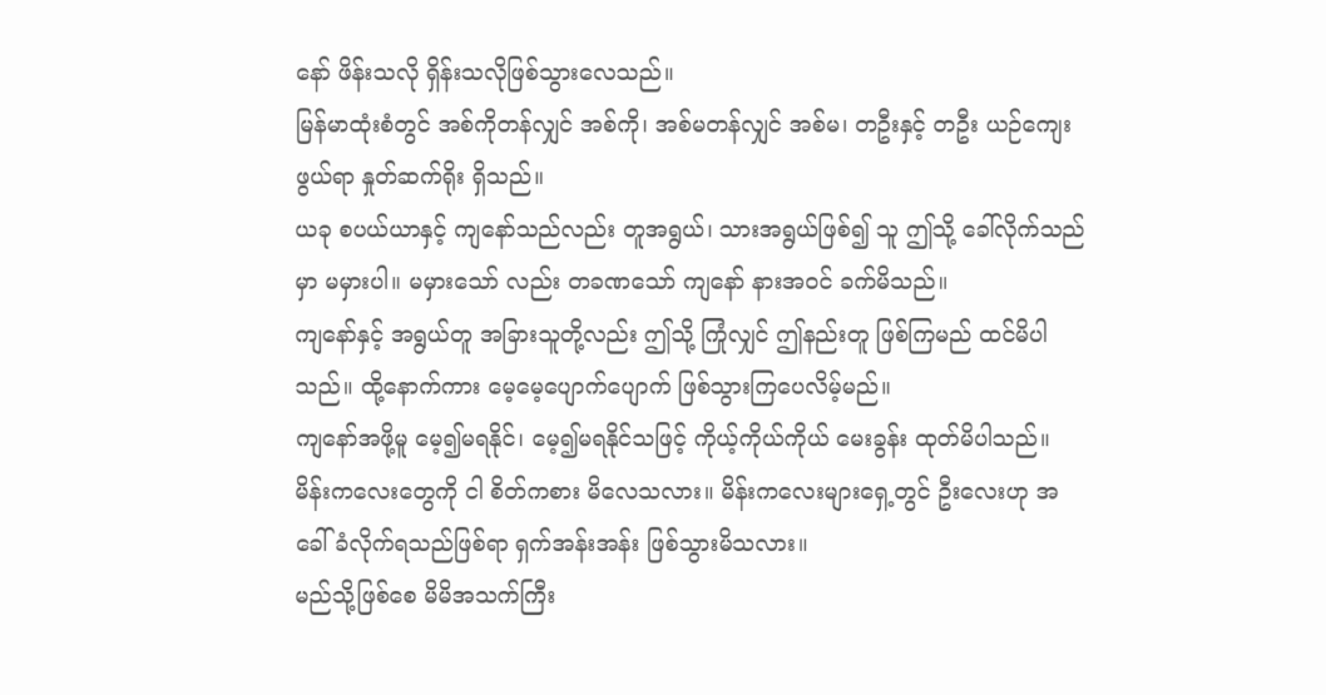နော် ဖိန်းသလို ရှိန်းသလိုဖြစ်သွားလေသည်။
မြန်မာထုံးစံတွင် အစ်ကိုတန်လျှင် အစ်ကို၊ အစ်မတန်လျှင် အစ်မ၊ တဦးနှင့် တဦး ယဉ်ကျေးဖွယ်ရာ နှုတ်ဆက်ရိုး ရှိသည်။
ယခု စပယ်ယာနှင့် ကျနော်သည်လည်း တူအရွယ်၊ သားအရွယ်ဖြစ်၍ သူ ဤသို့ ခေါ်လိုက်သည်မှာ မမှားပါ။ မမှားသော် လည်း တခဏသော် ကျနော် နားအဝင် ခက်မိသည်။
ကျနော်နှင့် အရွယ်တူ အခြားသူတို့လည်း ဤသို့ ကြုံလျှင် ဤနည်းတူ ဖြစ်ကြမည် ထင်မိပါသည်။ ထို့နောက်ကား မေ့မေ့ပျောက်ပျောက် ဖြစ်သွားကြပေလိမ့်မည်။
ကျနော်အဖို့မူ မေ့၍မရနိုင်၊ မေ့၍မရနိုင်သဖြင့် ကိုယ့်ကိုယ်ကိုယ် မေးခွန်း ထုတ်မိပါသည်။ မိန်းကလေးတွေကို ငါ စိတ်ကစား မိလေသလား။ မိန်းကလေးများရှေ့တွင် ဦးလေးဟု အခေါ်ခံလိုက်ရသည်ဖြစ်ရာ ရှက်အန်းအန်း ဖြစ်သွားမိသလား။
မည်သို့ဖြစ်စေ မိမိအသက်ကြီး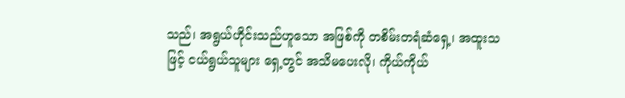သည်၊ အရွယ်ဟိုင်းသည်ဟူသော အဖြစ်ကို တစိမ်းတရံဆံရှေ့၊ အထူးသဖြင့် ငယ်ရွယ်သူများ ရှေ့တွင် အသိမပေးလို၊ ကိုယ်ကိုယ်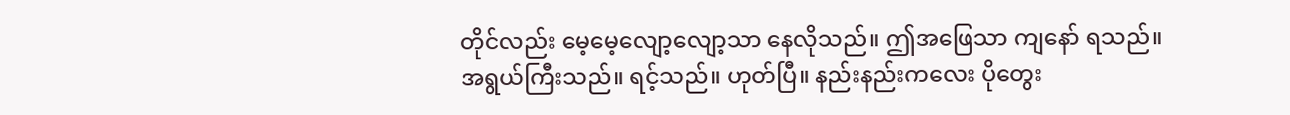တိုင်လည်း မေ့မေ့လျော့လျော့သာ နေလိုသည်။ ဤအဖြေသာ ကျနော် ရသည်။
အရွယ်ကြီးသည်။ ရင့်သည်။ ဟုတ်ပြီ။ နည်းနည်းကလေး ပိုတွေး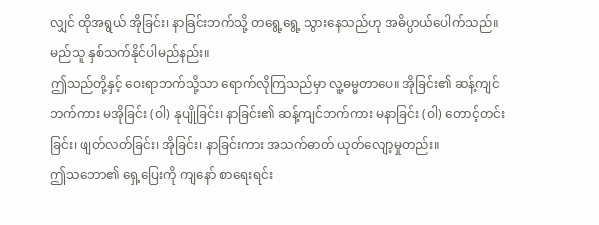လျှင် ထိုအရွယ် အိုခြင်း၊ နာခြင်းဘက်သို့ တရွေ့ရွေ့ သွားနေသည်ဟု အဓိပ္ပာယ်ပေါက်သည်။ မည်သူ နှစ်သက်နိုင်ပါမည်နည်း။
ဤသည်တို့နှင့် ဝေးရာဘက်သို့သာ ရောက်လိုကြသည်မှာ လူ့ဓမ္မတာပေ။ အိုခြင်း၏ ဆန့်ကျင်ဘက်ကား မအိုခြင်း (ဝါ) နုပျိုခြင်း၊ နာခြင်း၏ ဆန့်ကျင်ဘက်ကား မနာခြင်း (ဝါ) တောင့်တင်းခြင်း၊ ဖျတ်လတ်ခြင်း၊ အိုခြင်း၊ နာခြင်းကား အသက်ဓာတ် ယုတ်လျော့မှုတည်း။
ဤသဘော၏ ရှေ့ပြေးကို ကျနော် စာရေးရင်း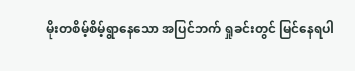မိုးတစိမ့်စိမ့်ရွာနေသော အပြင်ဘက် ရှုခင်းတွင် မြင်နေရပါ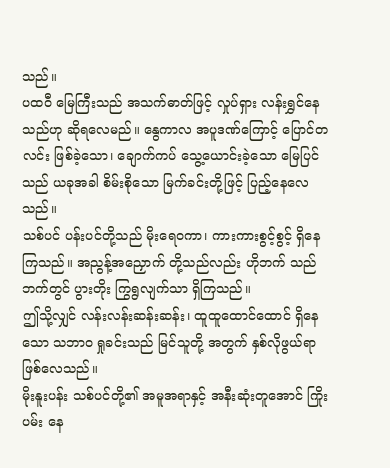သည်။
ပထဝီ မြေကြီးသည် အသက်ဓာတ်ဖြင့် လှုပ်ရှား လန်းရွှင်နေသည်ဟု ဆိုရလေမည်။ နွေကာလ အပူဒဏ်ကြောင့် ပြောင်တလင်း ဖြစ်ခဲ့သော၊ ချောက်ကပ် သွေ့ယောင်းခဲ့သော မြေပြင်သည် ယခုအခါ စိမ်းစိုသော မြက်ခင်းတို့ဖြင့် ပြည့်နေလေသည်။
သစ်ပင် ပန်းပင်တို့သည် မိုးရေဝကာ၊ ကားကားစွင့်စွင့် ရှိနေကြသည်။ အညွန့်အညှောက် တို့သည်လည်း ဟိုဘက် သည်ဘက်တွင် ပွားတိုး ကြွရွလျက်သာ ရှိကြသည်။
ဤသို့လျှင် လန်းလန်းဆန်းဆန်း၊ ထူထူထောင်ထောင် ရှိနေသော သဘာဝ ရှုခင်းသည် မြင်သူတို့ အတွက် နှစ်လိုဖွယ်ရာ ဖြစ်လေသည်။
မိုးနူးပန်း သစ်ပင်တို့၏ အမူအရာနှင့် အနီးဆုံးတူအောင် ကြိုးပမ်း နေ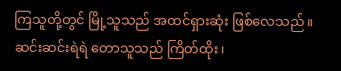ကြသူတို့တွင် မြို့သူသည် အထင်ရှားဆုံး ဖြစ်လေသည်။
ဆင်းဆင်းရဲရဲ တောသူသည် ကြိတ်ထိုး၊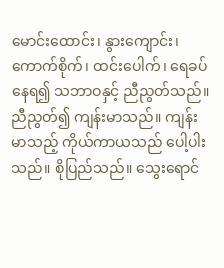မောင်းထောင်း၊ နွားကျောင်း၊ ကောက်စိုက်၊ ထင်းပေါက်၊ ရေခပ်နေရ၍ သဘာဝနှင့် ညီညွတ်သည်။
ညီညွတ်၍ ကျန်းမာသည်။ ကျန်းမာသည့် ကိုယ်ကာယသည် ပေါ့ပါးသည်။ စိုပြည်သည်။ သွေးရောင်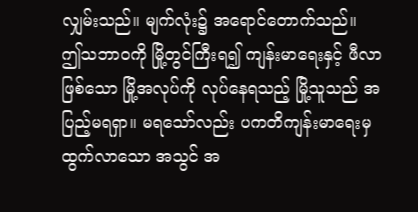လျှမ်းသည်။ မျက်လုံး၌ အရောင်တောက်သည်။
ဤသဘာဝကို မြို့တွင်ကြီးရ၍ ကျန်းမာရေးနှင့် ဖီလာဖြစ်သော မြို့အလုပ်ကို လုပ်နေရသည့် မြို့သူသည် အပြည့်မရရှာ။ မရသော်လည်း ပကတိကျန်းမာရေးမှ ထွက်လာသော အသွင် အ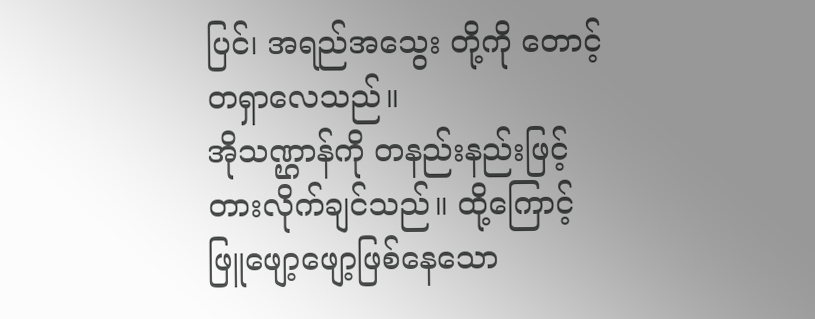ပြင်၊ အရည်အသွေး တို့ကို တောင့်တရှာလေသည်။
အိုသဏ္ဌာန်ကို တနည်းနည်းဖြင့် တားလိုက်ချင်သည်။ ထို့ကြောင့် ဖြူဖျော့ဖျော့ဖြစ်နေသော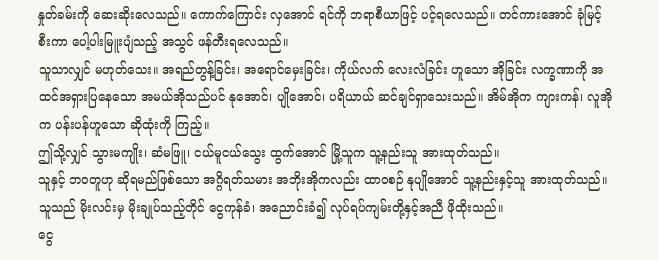နှုတ်ခမ်းကို ဆေးဆိုးလေသည်။ ကောက်ကြောင်း လှအောင် ရင်ကို ဘရာစီယာဖြင့် ပင့်ရလေသည်။ တင်ကားအောင် ခုံမြင့်စီးကာ ပေါ့ပါးမြူးပျံသည့် အသွင် ဖန်တီးရလေသည်။
သူသာလျှင် မဟုတ်သေး။ အရည်တွန့်ခြင်း၊ အရောင်မှေးခြင်း၊ ကိုယ်လက် လေးလံခြင်း ဟူသော အိုခြင်း လက္ခဏာကို အထင်အရှားပြနေသော အမယ်အိုသည်ပင် နုအောင်၊ ပျိုအောင်၊ ပရိယာယ် ဆင်ချင်ရှာသေးသည်။ အိမ်အိုက ကျားကန်၊ လူအိုက ပန်းပန်ဟူသော ဆိုထုံးကို ကြည့်။
ဤသို့လျှင် သွားမကျိုး၊ ဆံမဖြူ၊ ငယ်မူငယ်သွေး ထွက်အောင် မြို့သူက သူ့နည်းသူ အားထုတ်သည်။
သူနှင့် ဘဝတူဟု ဆိုရမည်ဖြစ်သော အဂ္ဂိရတ်သမား အဘိုးအိုကလည်း ထာဝစဉ် နုပျိုအောင် သူ့နည်းနှင့်သူ အားထုတ်သည်။ သူသည် မိုးလင်းမှ မိုးချုပ်သည့်တိုင် ငွေကုန်ခံ၊ အညောင်းခံ၍ လုပ်ရပ်ကျမ်းတို့နှင့်အညီ ဖိုထိုးသည်။
ငွေ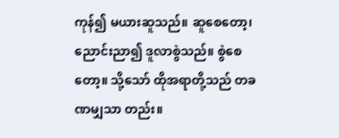ကုန်၍ မယားဆူသည်။ ဆူစေတော့၊ ညောင်းညာ၍ ဒူလာစွဲသည်။ စွဲစေတော့။ သို့သော် ထိုအရာတို့သည် တခဏမျှသာ တည်း။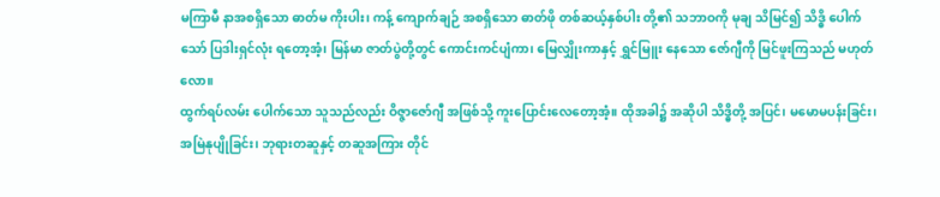မကြာမီ နာအစရှိသော ဓာတ်မ ကိုးပါး၊ ကန့် ကျောက်ချဉ် အစရှိသော ဓာတ်ဖို တစ်ဆယ့်နှစ်ပါး တို့၏ သဘာဝကို မုချ သိမြင်၍ သိဒ္ဓိ ပေါက်သော် ပြဒါးရှင်လုံး ရတော့အံ့၊ မြန်မာ ဇာတ်ပွဲတို့တွင် ကောင်းကင်ပျံကာ၊ မြေလျှိုးကာနှင့် ရွှင်မြူး နေသော ဇော်ဂျီကို မြင်ဖူးကြသည် မဟုတ်လော။
ထွက်ရပ်လမ်း ပေါက်သော သူသည်လည်း ဝိဇ္ဇာဇော်ဂျီ အဖြစ်သို့ ကူးပြောင်းလေတော့အံ့။ ထိုအခါ၌ အဆိုပါ သိဒ္ဓိတို့ အပြင်၊ မမောမပန်းခြင်း၊ အမြဲနုပျိုခြင်း၊ ဘုရားတဆူနှင့် တဆူအကြား တိုင်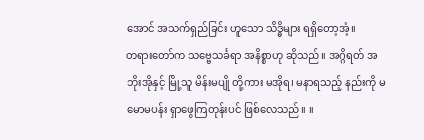အောင် အသက်ရှည်ခြင်း ဟူသော သိဒ္ဓိများ ရရှိတော့အံ့။
တရားတော်က သဗ္ဗေသင်္ခရာ အနိစ္စာဟု ဆိုသည်။ အဂ္ဂိရတ် အဘိုးအိုနှင့် မြို့သူ မိန်းမပျို တို့ကား မအိုရ၊ မနာရသည့် နည်းကို မမောမပန်း ရှာဖွေကြတုန်းပင် ဖြစ်လေသည်။ ။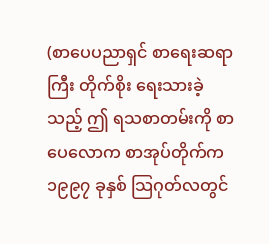(စာပေပညာရှင် စာရေးဆရာကြီး တိုက်စိုး ရေးသားခဲ့သည့် ဤ ရသစာတမ်းကို စာပေလောက စာအုပ်တိုက်က ၁၉၉၇ ခုနှစ် သြဂုတ်လတွင်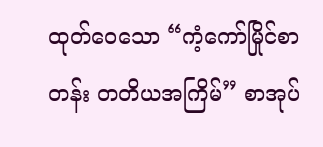ထုတ်ဝေသော “ကံ့ကော်မြိုင်စာတန်း တတိယအကြိမ်” စာအုပ်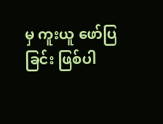မှ ကူးယူ ဖော်ပြခြင်း ဖြစ်ပါ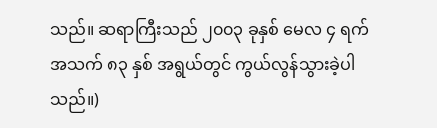သည်။ ဆရာကြီးသည် ၂၀၀၃ ခုနှစ် မေလ ၄ ရက် အသက် ၈၃ နှစ် အရွယ်တွင် ကွယ်လွန်သွားခဲ့ပါသည်။)